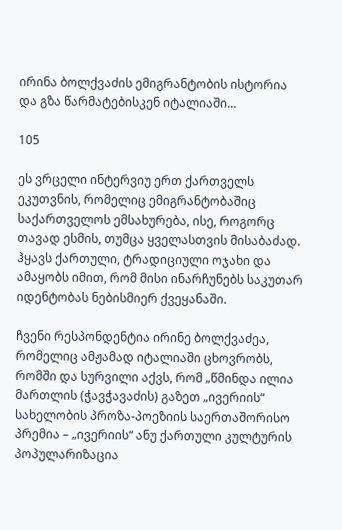ირინა ბოლქვაძის ემიგრანტობის ისტორია და გზა წარმატებისკენ იტალიაში…

105

ეს ვრცელი ინტერვიუ ერთ ქართველს ეკუთვნის, რომელიც ემიგრანტობაშიც საქართველოს ემსახურება, ისე, როგორც თავად ესმის, თუმცა ყველასთვის მისაბაძად. ჰყავს ქართული, ტრადიციული ოჯახი და ამაყობს იმით, რომ მისი ინარჩუნებს საკუთარ იდენტობას ნებისმიერ ქვეყანაში.

ჩვენი რესპონდენტია ირინე ბოლქვაძეა, რომელიც ამჟამად იტალიაში ცხოვრობს, რომში და სურვილი აქვს, რომ „წმინდა ილია მართლის (ჭავჭავაძის) გაზეთ „ივერიის“ სახელობის პროზა-პოეზიის საერთაშორისო პრემია – „ივერიის“ ანუ ქართული კულტურის პოპულარიზაცია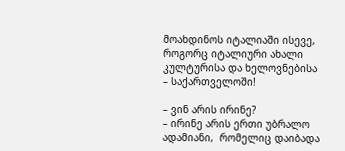მოახდინოს იტალიაში ისევე, როგორც იტალიური ახალი კულტურისა და ხელოვნებისა – საქართველოში!

– ვინ არის ირინე?
– ირინე არის ერთი უბრალო ადამიანი,  რომელიც დაიბადა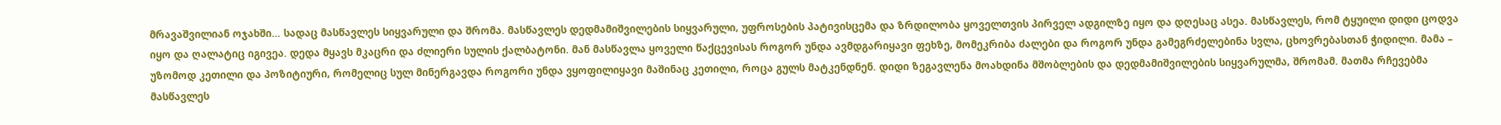მრავაშვილიან ოჯახში… სადაც მასწავლეს სიყვარული და შრომა. მასწავლეს დედმამიშვილების სიყვარული, უფროსების პატივისცემა და ზრდილობა ყოველთვის პირველ ადგილზე იყო და დღესაც ასეა. მასწავლეს, რომ ტყუილი დიდი ცოდვა იყო და ღალატიც იგივეა. დედა მყავს მკაცრი და ძლიერი სულის ქალბატონი. მან მასწავლა ყოველი წაქცევისას როგორ უნდა ავმდგარიყავი ფეხზე, მომეკრიბა ძალები და როგორ უნდა გამეგრძელებინა სვლა, ცხოვრებასთან ჭიდილი. მამა – უზომოდ კეთილი და პოზიტიური, რომელიც სულ მინერგავდა როგორი უნდა ვყოფილიყავი მაშინაც კეთილი, როცა გულს მატკენდნენ. დიდი ზეგავლენა მოახდინა მშობლების და დედმამიშვილების სიყვარულმა, შრომამ. მათმა რჩევებმა მასწავლეს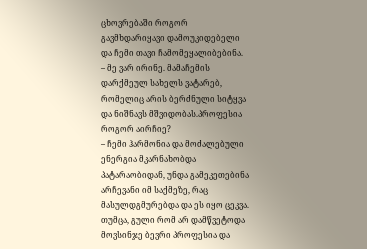ცხოვრებაში როგორ გავმხდარიყავი დამოუკიდებელი და ჩემი თავი ჩამომეყალიბებინა.
– მე ვარ ირინე. მამაჩემის დარქმეულ სახელს ვატარებ, რომელიც არის ბერძნული სიტყვა და ნიშნავს მშვიდობას.პროფესია როგორ აირჩიე?
– ჩემი ჰარმონია და მოძალებული ენერგია მკარნახობდა პატარაობიდან, უნდა გამეკეთებინა არჩევანი იმ საქმეზე, რაც მასულდგმურებდა და ეს იყო ცეკვა. თუმცა, გული რომ არ დამწვეტოდა მოვსინჯე ბევრი პროფესია და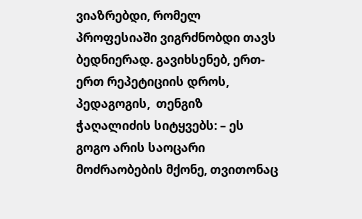ვიაზრებდი, რომელ პროფესიაში ვიგრძნობდი თავს ბედნიერად. გავიხსენებ, ერთ-ერთ რეპეტიციის დროს, პედაგოგის,  თენგიზ ჭაღალიძის სიტყვებს: – ეს გოგო არის საოცარი მოძრაობების მქონე, თვითონაც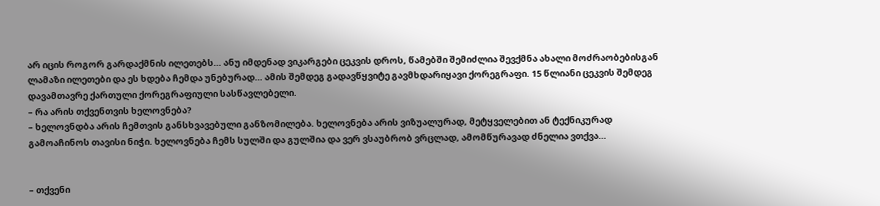არ იცის როგორ გარდაქმნის ილეთებს… ანუ იმდენად ვიკარგები ცეკვის დროს, წამებში შემიძლია შევქმნა ახალი მოძრაობებისგან ლამაზი ილეთები და ეს ხდება ჩემდა უნებურად… ამის შემდეგ გადავწყვიტე გავმხდარიყავი ქორეგრაფი. 15 წლიანი ცეკვის შემდეგ დავამთავრე ქართული ქორეგრაფიული სასწავლებელი.
– რა არის თქვენთვის ხელოვნება?
– ხელოვნდბა არის ჩემთვის განსხვავებული განზომილება. ხელოვნება არის ვიზუალურად, მეტყველებით ან ტექნიკურად გამოაჩინოს თავისი ნიჭი. ხელოვნება ჩემს სულში და გულშია და ვერ ვსაუბრობ ვრცლად, ამომწურავად ძნელია ვთქვა…


– თქვენი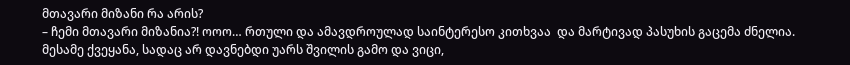მთავარი მიზანი რა არის?
– ჩემი მთავარი მიზანია?! ოოო… რთული და ამავდროულად საინტერესო კითხვაა  და მარტივად პასუხის გაცემა ძნელია. მესამე ქვეყანა, სადაც არ დავნებდი უარს შვილის გამო და ვიცი,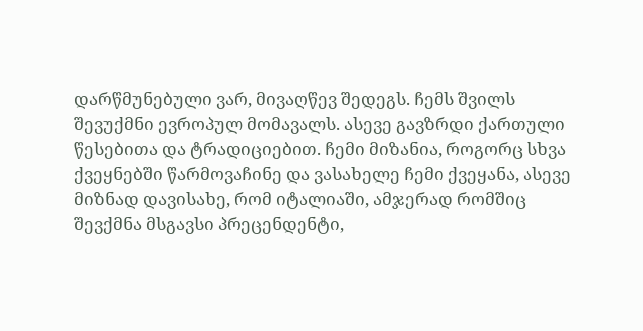დარწმუნებული ვარ, მივაღწევ შედეგს. ჩემს შვილს შევუქმნი ევროპულ მომავალს. ასევე გავზრდი ქართული წესებითა და ტრადიციებით. ჩემი მიზანია, როგორც სხვა ქვეყნებში წარმოვაჩინე და ვასახელე ჩემი ქვეყანა, ასევე მიზნად დავისახე, რომ იტალიაში, ამჯერად რომშიც შევქმნა მსგავსი პრეცენდენტი,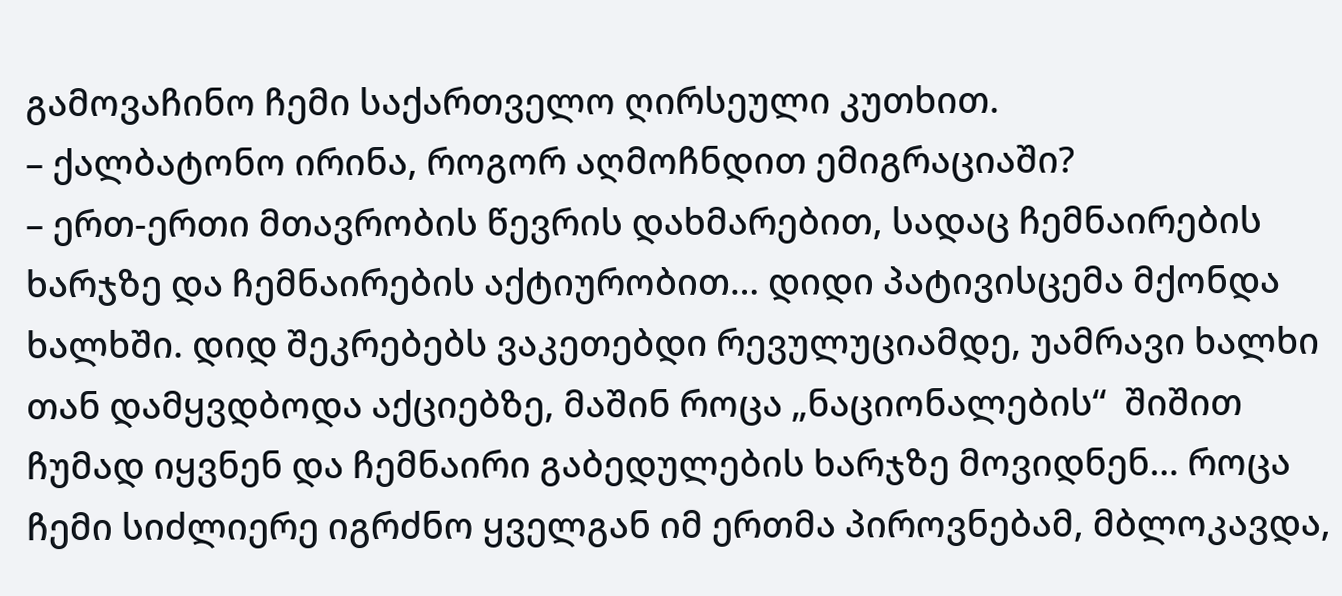გამოვაჩინო ჩემი საქართველო ღირსეული კუთხით.
– ქალბატონო ირინა, როგორ აღმოჩნდით ემიგრაციაში?
– ერთ-ერთი მთავრობის წევრის დახმარებით, სადაც ჩემნაირების ხარჯზე და ჩემნაირების აქტიურობით… დიდი პატივისცემა მქონდა ხალხში. დიდ შეკრებებს ვაკეთებდი რევულუციამდე, უამრავი ხალხი თან დამყვდბოდა აქციებზე, მაშინ როცა „ნაციონალების“  შიშით ჩუმად იყვნენ და ჩემნაირი გაბედულების ხარჯზე მოვიდნენ… როცა ჩემი სიძლიერე იგრძნო ყველგან იმ ერთმა პიროვნებამ, მბლოკავდა,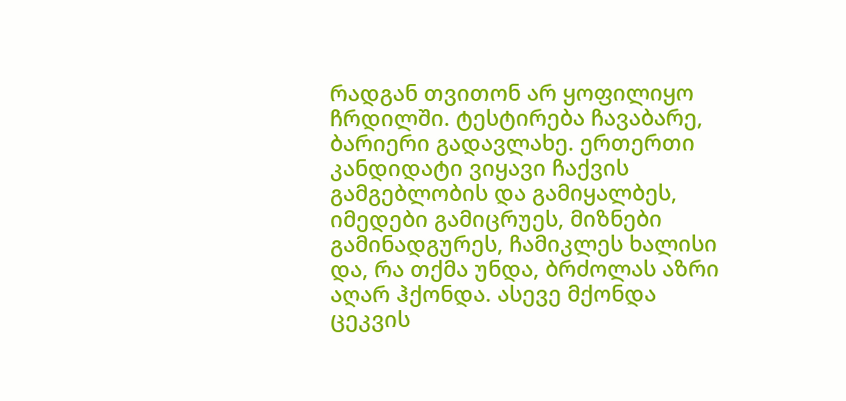რადგან თვითონ არ ყოფილიყო ჩრდილში. ტესტირება ჩავაბარე, ბარიერი გადავლახე. ერთერთი კანდიდატი ვიყავი ჩაქვის გამგებლობის და გამიყალბეს, იმედები გამიცრუეს, მიზნები გამინადგურეს, ჩამიკლეს ხალისი და, რა თქმა უნდა, ბრძოლას აზრი აღარ ჰქონდა. ასევე მქონდა ცეკვის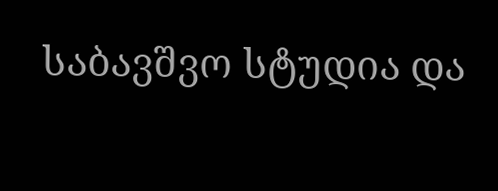საბავშვო სტუდია და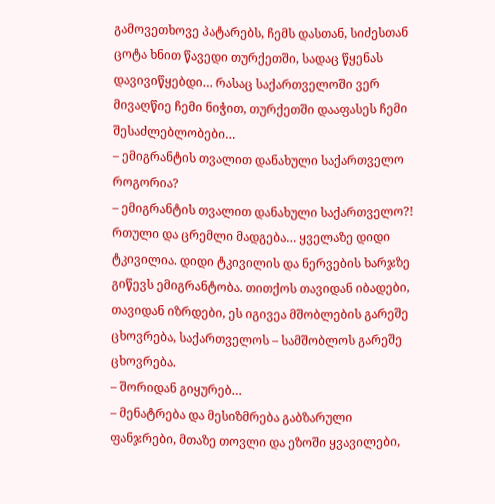გამოვეთხოვე პატარებს, ჩემს დასთან, სიძესთან ცოტა ხნით წავედი თურქეთში, სადაც წყენას დავივიწყებდი… რასაც საქართველოში ვერ მივაღწიე ჩემი ნიჭით, თურქეთში დააფასეს ჩემი შესაძლებლობები…
– ემიგრანტის თვალით დანახული საქართველო როგორია?
– ემიგრანტის თვალით დანახული საქართველო?! რთული და ცრემლი მადგება… ყველაზე დიდი ტკივილია. დიდი ტკივილის და ნერვების ხარჯზე გიწევს ემიგრანტობა. თითქოს თავიდან იბადები, თავიდან იზრდები, ეს იგივეა მშობლების გარეშე ცხოვრება, საქართველოს – სამშობლოს გარეშე ცხოვრება.
– შორიდან გიყურებ…
– მენატრება და მესიზმრება გაბზარული ფანჯრები, მთაზე თოვლი და ეზოში ყვავილები,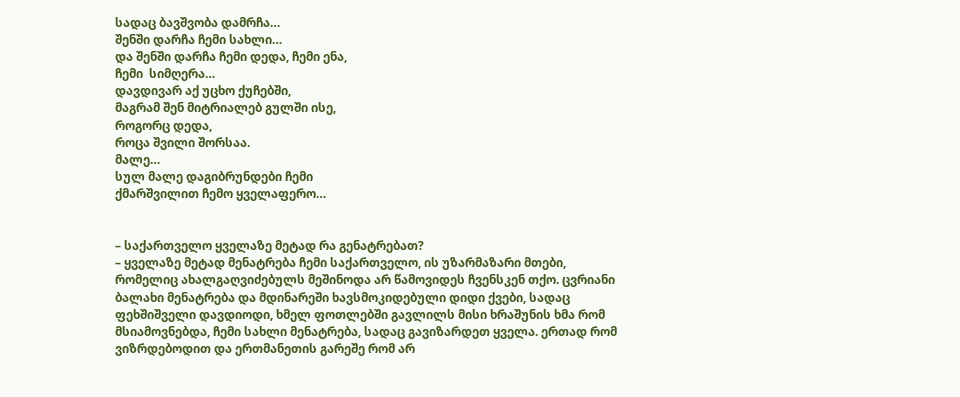სადაც ბავშვობა დამრჩა…
შენში დარჩა ჩემი სახლი…
და შენში დარჩა ჩემი დედა, ჩემი ენა,
ჩემი  სიმღერა…
დავდივარ აქ უცხო ქუჩებში,
მაგრამ შენ მიტრიალებ გულში ისე,
როგორც დედა,
როცა შვილი შორსაა.
მალე…
სულ მალე დაგიბრუნდები ჩემი
ქმარშვილით ჩემო ყველაფერო…


– საქართველო ყველაზე მეტად რა გენატრებათ?
– ყველაზე მეტად მენატრება ჩემი საქართველო, ის უზარმაზარი მთები, რომელიც ახალგაღვიძებულს მეშინოდა არ წამოვიდეს ჩვენსკენ თქო. ცვრიანი ბალახი მენატრება და მდინარეში ხავსმოკიდებული დიდი ქვები, სადაც ფეხშიშველი დავდიოდი, ხმელ ფოთლებში გავლილს მისი ხრაშუნის ხმა რომ მსიამოვნებდა, ჩემი სახლი მენატრება, სადაც გავიზარდეთ ყველა. ერთად რომ ვიზრდებოდით და ერთმანეთის გარეშე რომ არ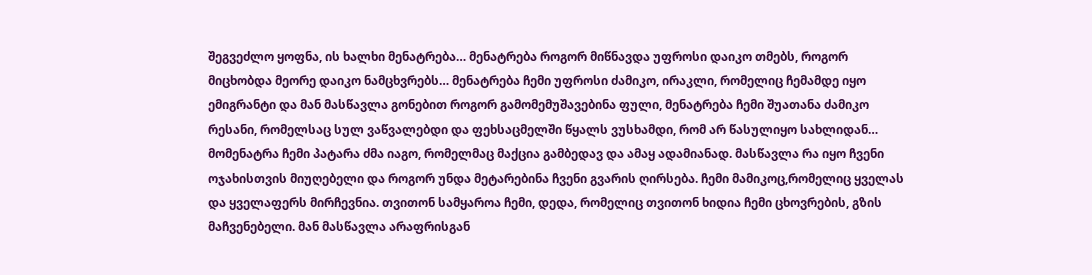შეგვეძლო ყოფნა, ის ხალხი მენატრება… მენატრება როგორ მიწნავდა უფროსი დაიკო თმებს, როგორ მიცხობდა მეორე დაიკო ნამცხვრებს… მენატრება ჩემი უფროსი ძამიკო, ირაკლი, რომელიც ჩემამდე იყო ემიგრანტი და მან მასწავლა გონებით როგორ გამომემუშავებინა ფული, მენატრება ჩემი შუათანა ძამიკო რესანი, რომელსაც სულ ვაწვალებდი და ფეხსაცმელში წყალს ვუსხამდი, რომ არ წასულიყო სახლიდან… მომენატრა ჩემი პატარა ძმა იაგო, რომელმაც მაქცია გამბედავ და ამაყ ადამიანად. მასწავლა რა იყო ჩვენი ოჯახისთვის მიუღებელი და როგორ უნდა მეტარებინა ჩვენი გვარის ღირსება. ჩემი მამიკოც,რომელიც ყველას და ყველაფერს მირჩევნია. თვითონ სამყაროა ჩემი, დედა, რომელიც თვითონ ხიდია ჩემი ცხოვრების, გზის მაჩვენებელი. მან მასწავლა არაფრისგან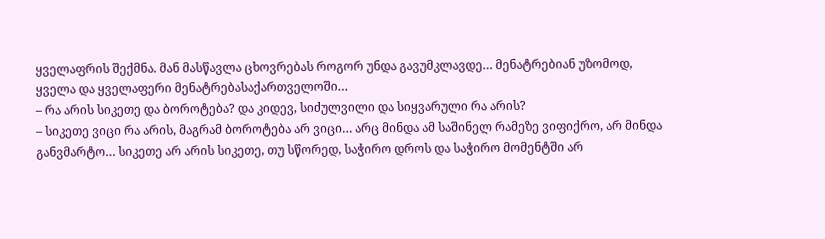ყველაფრის შექმნა. მან მასწავლა ცხოვრებას როგორ უნდა გავუმკლავდე… მენატრებიან უზომოდ, ყველა და ყველაფერი მენატრებასაქართველოში…
– რა არის სიკეთე და ბოროტება? და კიდევ, სიძულვილი და სიყვარული რა არის?
– სიკეთე ვიცი რა არის, მაგრამ ბოროტება არ ვიცი… არც მინდა ამ საშინელ რამეზე ვიფიქრო, არ მინდა განვმარტო… სიკეთე არ არის სიკეთე, თუ სწორედ, საჭირო დროს და საჭირო მომენტში არ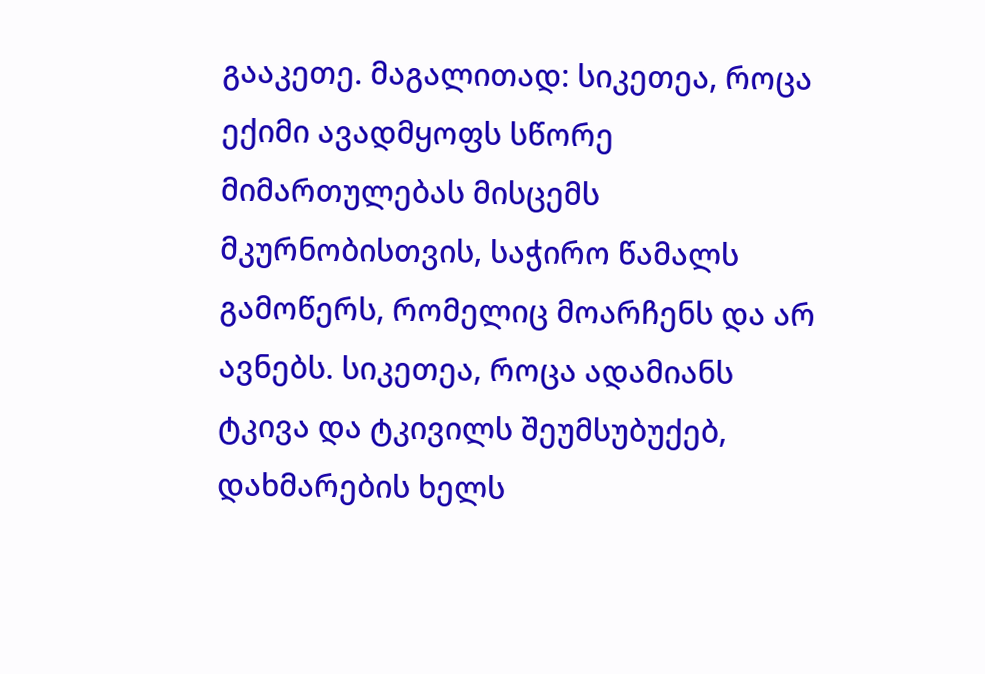გააკეთე. მაგალითად: სიკეთეა, როცა ექიმი ავადმყოფს სწორე მიმართულებას მისცემს მკურნობისთვის, საჭირო წამალს გამოწერს, რომელიც მოარჩენს და არ ავნებს. სიკეთეა, როცა ადამიანს ტკივა და ტკივილს შეუმსუბუქებ, დახმარების ხელს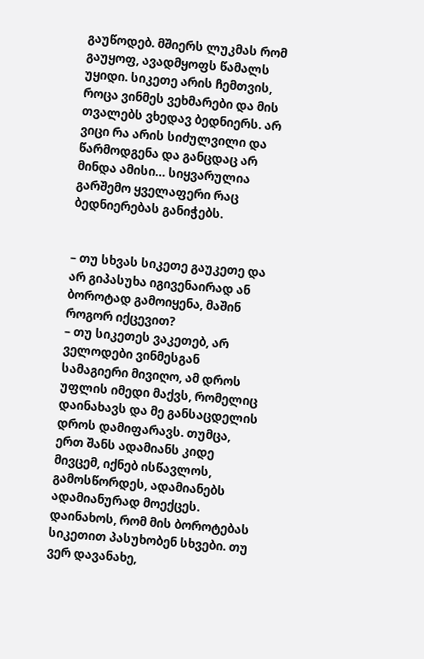გაუწოდებ. მშიერს ლუკმას რომ გაუყოფ, ავადმყოფს წამალს უყიდი. სიკეთე არის ჩემთვის, როცა ვინმეს ვეხმარები და მის თვალებს ვხედავ ბედნიერს. არ ვიცი რა არის სიძულვილი და წარმოდგენა და განცდაც არ მინდა ამისი… სიყვარულია გარშემო ყველაფერი რაც ბედნიერებას განიჭებს.


– თუ სხვას სიკეთე გაუკეთე და არ გიპასუხა იგივენაირად ან ბოროტად გამოიყენა, მაშინ როგორ იქცევით?
– თუ სიკეთეს ვაკეთებ, არ ველოდები ვინმესგან სამაგიერი მივიღო, ამ დროს უფლის იმედი მაქვს, რომელიც დაინახავს და მე განსაცდელის დროს დამიფარავს. თუმცა, ერთ შანს ადამიანს კიდე მივცემ, იქნებ ისწავლოს, გამოსწორდეს, ადამიანებს ადამიანურად მოექცეს. დაინახოს, რომ მის ბოროტებას სიკეთით პასუხობენ სხვები. თუ ვერ დავანახე,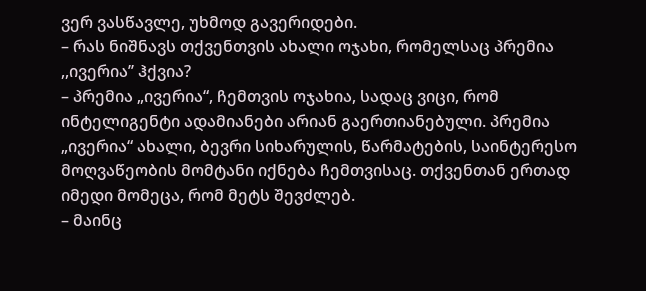ვერ ვასწავლე, უხმოდ გავერიდები.
– რას ნიშნავს თქვენთვის ახალი ოჯახი, რომელსაც პრემია ,,ივერია’’ ჰქვია?
– პრემია „ივერია“, ჩემთვის ოჯახია, სადაც ვიცი, რომ ინტელიგენტი ადამიანები არიან გაერთიანებული. პრემია „ივერია“ ახალი, ბევრი სიხარულის, წარმატების, საინტერესო მოღვაწეობის მომტანი იქნება ჩემთვისაც. თქვენთან ერთად იმედი მომეცა, რომ მეტს შევძლებ.
– მაინც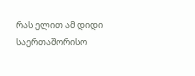რას ელით ამ დიდი საერთაშორისო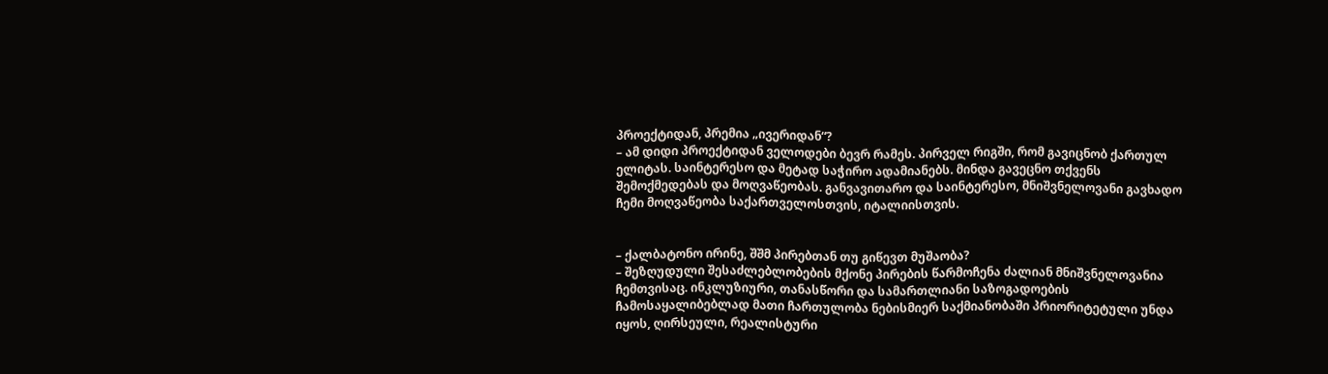პროექტიდან, პრემია „ივერიდან“?
– ამ დიდი პროექტიდან ველოდები ბევრ რამეს. პირველ რიგში, რომ გავიცნობ ქართულ ელიტას. საინტერესო და მეტად საჭირო ადამიანებს. მინდა გავეცნო თქვენს შემოქმედებას და მოღვაწეობას. განვავითარო და საინტერესო, მნიშვნელოვანი გავხადო ჩემი მოღვაწეობა საქართველოსთვის, იტალიისთვის.


– ქალბატონო ირინე, შშმ პირებთან თუ გიწევთ მუშაობა?
– შეზღუდული შესაძლებლობების მქონე პირების წარმოჩენა ძალიან მნიშვნელოვანია ჩემთვისაც. ინკლუზიური, თანასწორი და სამართლიანი საზოგადოების ჩამოსაყალიბებლად მათი ჩართულობა ნებისმიერ საქმიანობაში პრიორიტეტული უნდა იყოს, ღირსეული, რეალისტური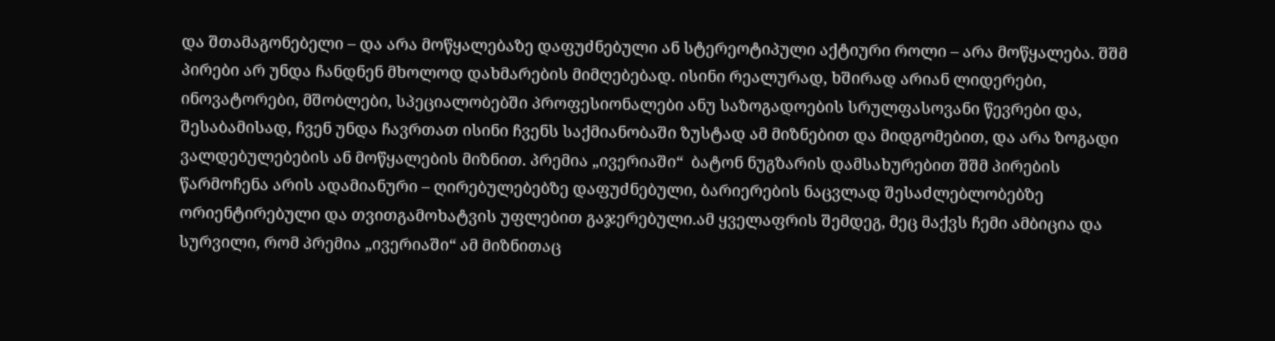და შთამაგონებელი – და არა მოწყალებაზე დაფუძნებული ან სტერეოტიპული აქტიური როლი – არა მოწყალება. შშმ პირები არ უნდა ჩანდნენ მხოლოდ დახმარების მიმღებებად. ისინი რეალურად, ხშირად არიან ლიდერები, ინოვატორები, მშობლები, სპეციალობებში პროფესიონალები ანუ საზოგადოების სრულფასოვანი წევრები და, შესაბამისად, ჩვენ უნდა ჩავრთათ ისინი ჩვენს საქმიანობაში ზუსტად ამ მიზნებით და მიდგომებით, და არა ზოგადი ვალდებულებების ან მოწყალების მიზნით. პრემია „ივერიაში“  ბატონ ნუგზარის დამსახურებით შშმ პირების წარმოჩენა არის ადამიანური – ღირებულებებზე დაფუძნებული, ბარიერების ნაცვლად შესაძლებლობებზე ორიენტირებული და თვითგამოხატვის უფლებით გაჯერებული.ამ ყველაფრის შემდეგ, მეც მაქვს ჩემი ამბიცია და სურვილი, რომ პრემია „ივერიაში“ ამ მიზნითაც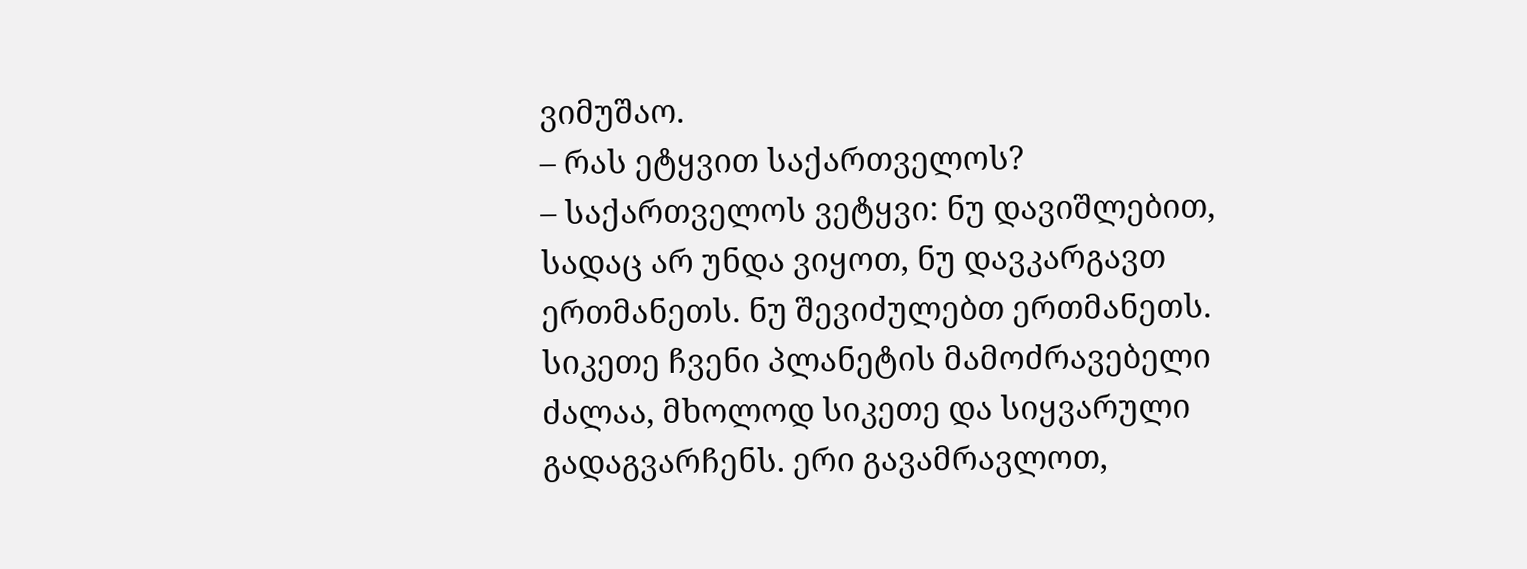ვიმუშაო.
– რას ეტყვით საქართველოს?
– საქართველოს ვეტყვი: ნუ დავიშლებით, სადაც არ უნდა ვიყოთ, ნუ დავკარგავთ ერთმანეთს. ნუ შევიძულებთ ერთმანეთს. სიკეთე ჩვენი პლანეტის მამოძრავებელი ძალაა, მხოლოდ სიკეთე და სიყვარული გადაგვარჩენს. ერი გავამრავლოთ,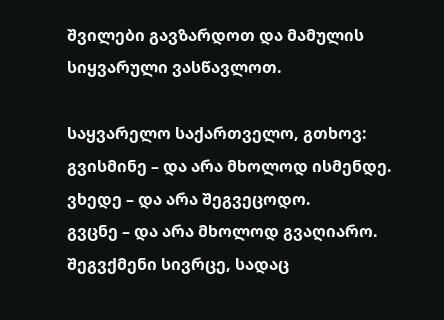შვილები გავზარდოთ და მამულის სიყვარული ვასწავლოთ.

საყვარელო საქართველო, გთხოვ:
გვისმინე – და არა მხოლოდ ისმენდე.
ვხედე – და არა შეგვეცოდო.
გვცნე – და არა მხოლოდ გვაღიარო.
შეგვქმენი სივრცე, სადაც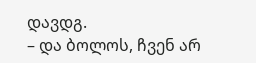დავდგ.
– და ბოლოს, ჩვენ არ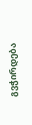გვჭირდება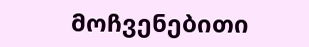მოჩვენებითი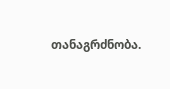თანაგრძნობა.